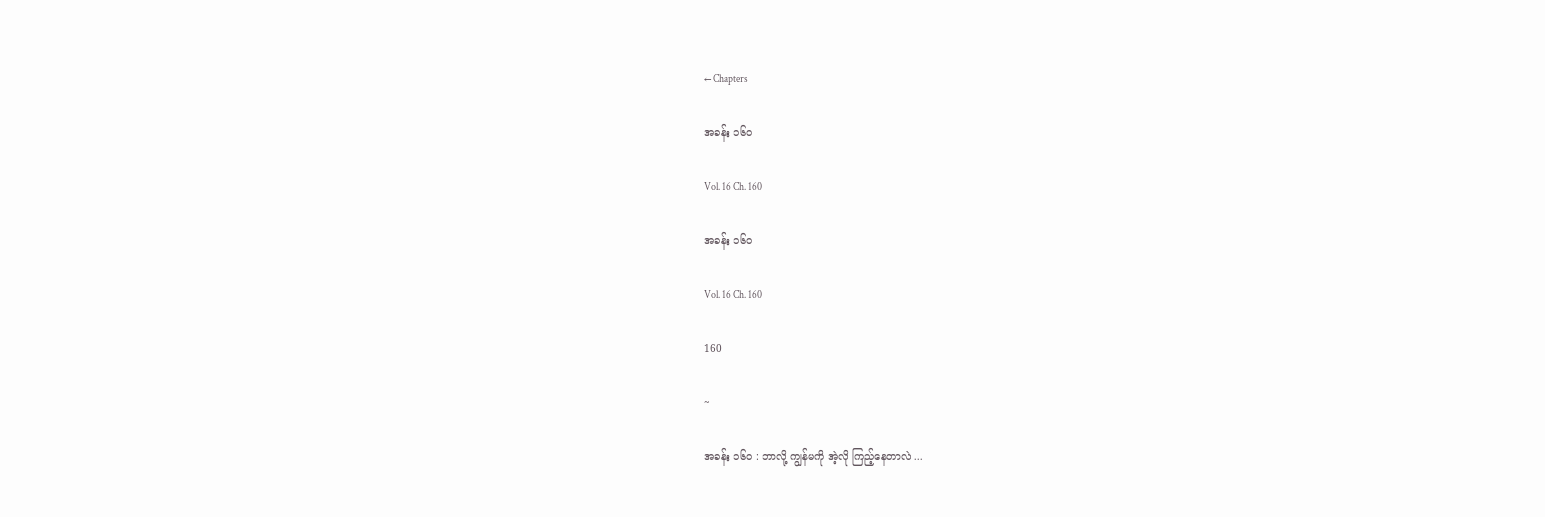← Chapters

အခန်း ၁၆၀

Vol. 16 Ch. 160

အခန်း ၁၆၀

Vol. 16 Ch. 160

160

~

အခန်း ၁၆၀ : ဘာလို့ ကျွန်မကို အဲ့လို ကြည့်နေတာလဲ ...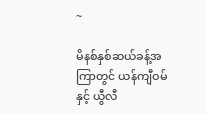~

မိနစ်နှစ်ဆယ်ခန့်အကြာတွင် ယန်ကျီဝမ်နှင့် ယွီလီ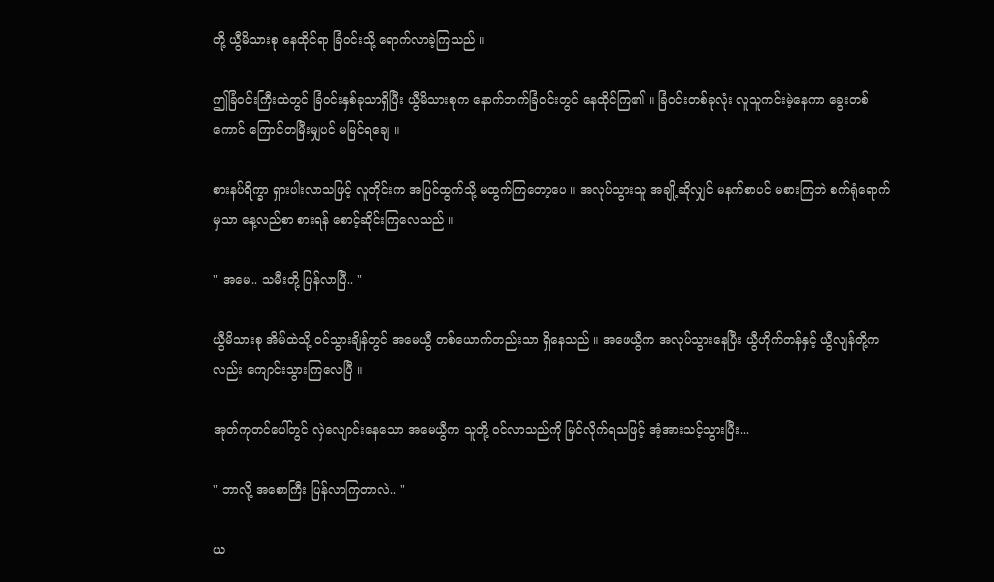တို့ ယွီမိသားစု နေထိုင်ရာ ခြံဝင်းသို့ ရောက်လာခဲ့ကြသည် ။

ဤခြံဝင်းကြီးထဲတွင် ခြံဝင်းနှစ်ခုသာရှိပြီး ယွီမိသားစုက နောက်ဘက်ခြံဝင်းတွင် နေထိုင်ကြ၏ ။ ခြံဝင်းတစ်ခုလုံး လူသူကင်းမဲ့နေကာ ခွေးတစ်ကောင် ကြောင်တမြီးမျှပင် မမြင်ရချေ ။

စားနပ်ရိက္ခာ ရှားပါးလာသဖြင့် လူတိုင်းက အပြင်ထွက်သို့ မထွက်ကြတော့ပေ ။ အလုပ်သွားသူ အချို့ဆိုလျှင် မနက်စာပင် မစားကြဘဲ စက်ရုံရောက်မှသာ နေ့လည်စာ စားရန် စောင့်ဆိုင်းကြလေသည် ။

" အမေ.. သမီးတို့ ပြန်လာပြီ.. "

ယွီမိသားစု အိမ်ထဲသို့ ဝင်သွားချိန်တွင် အမေယွီ တစ်ယောက်တည်းသာ ရှိနေသည် ။ အဖေယွီက အလုပ်သွားနေပြီး ယွီဟိုက်တန်နှင့် ယွီလျန်တို့ကလည်း ကျောင်းသွားကြလေပြီ ။

အုတ်ကုတင်ပေါ်တွင် လှဲလျောင်းနေသော အမေယွီက သူတို့ ဝင်လာသည်ကို မြင်လိုက်ရသဖြင့် အံ့အားသင့်သွားပြီး...

" ဘာလို့ အစောကြီး ပြန်လာကြတာလဲ.. "

ယ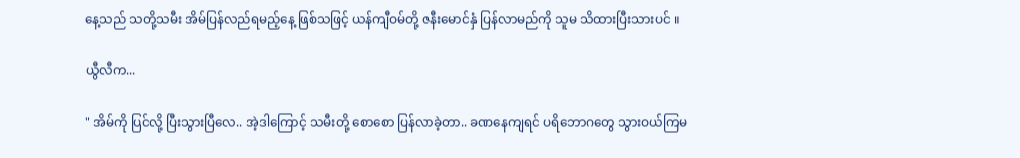နေ့သည် သတို့သမီး အိမ်ပြန်လည်ရမည့်နေ့ ဖြစ်သဖြင့် ယန်ကျီဝမ်တို့ ဇနီးမောင်နှံ ပြန်လာမည်ကို သူမ သိထားပြီးသားပင် ။

ယွီလီက...

" အိမ်ကို ပြင်လို့ ပြီးသွားပြီလေ.. အဲ့ဒါကြောင့် သမီးတို့ စောစော ပြန်လာခဲ့တာ.. ခဏနေကျရင် ပရိဘောဂတွေ သွားဝယ်ကြမ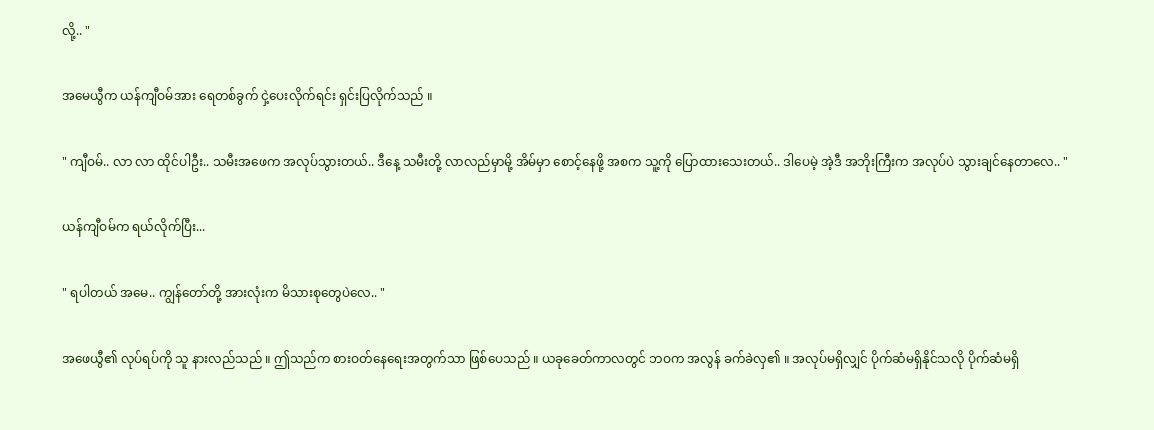လို့.. "

အမေယွီက ယန်ကျီဝမ်အား ရေတစ်ခွက် ငှဲ့ပေးလိုက်ရင်း ရှင်းပြလိုက်သည် ။

" ကျီဝမ်.. လာ လာ ထိုင်ပါဦး.. သမီးအဖေက အလုပ်သွားတယ်.. ဒီနေ့ သမီးတို့ လာလည်မှာမို့ အိမ်မှာ စောင့်နေဖို့ အစက သူ့ကို ပြောထားသေးတယ်.. ဒါပေမဲ့ အဲ့ဒီ အဘိုးကြီးက အလုပ်ပဲ သွားချင်နေတာလေ.. "

ယန်ကျီဝမ်က ရယ်လိုက်ပြီး...

" ရပါတယ် အမေ.. ကျွန်တော်တို့ အားလုံးက မိသားစုတွေပဲလေ.. "

အဖေယွီ၏ လုပ်ရပ်ကို သူ နားလည်သည် ။ ဤသည်က စားဝတ်နေရေးအတွက်သာ ဖြစ်ပေသည် ။ ယခုခေတ်ကာလတွင် ဘဝက အလွန် ခက်ခဲလှ၏ ။ အလုပ်မရှိလျှင် ပိုက်ဆံမရှိနိုင်သလို ပိုက်ဆံမရှိ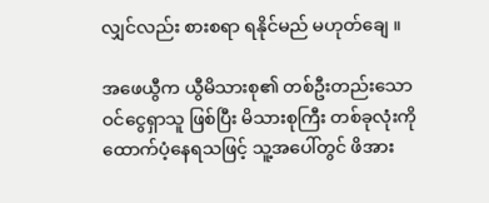လျှင်လည်း စားစရာ ရနိုင်မည် မဟုတ်ချေ ။

အဖေယွီက ယွီမိသားစု၏ တစ်ဦးတည်းသော ဝင်ငွေရှာသူ ဖြစ်ပြီး မိသားစုကြီး တစ်ခုလုံးကို ထောက်ပံ့နေရသဖြင့် သူ့အပေါ်တွင် ဖိအား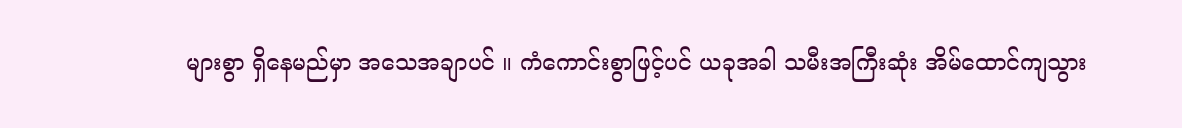များစွာ ရှိနေမည်မှာ အသေအချာပင် ။ ကံကောင်းစွာဖြင့်ပင် ယခုအခါ သမီးအကြီးဆုံး အိမ်ထောင်ကျသွား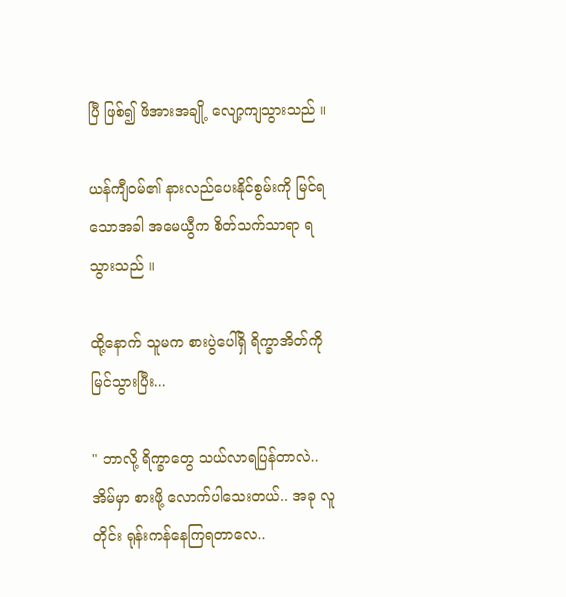ပြီ ဖြစ်၍ ဖိအားအချို့ လျော့ကျသွားသည် ။

ယန်ကျီဝမ်၏ နားလည်ပေးနိုင်စွမ်းကို မြင်ရသောအခါ အမေယွီက စိတ်သက်သာရာ ရသွားသည် ။

ထို့နောက် သူမက စားပွဲပေါ်ရှိ ရိက္ခာအိတ်ကို မြင်သွားပြီး...

" ဘာလို့ ရိက္ခာတွေ သယ်လာရပြန်တာလဲ.. အိမ်မှာ စားဖို့ လောက်ပါသေးတယ်.. အခု လူတိုင်း ရုန်းကန်နေကြရတာလေ..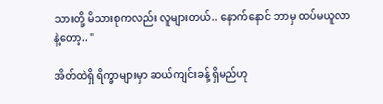သားတို့ မိသားစုကလည်း လူများတယ်.. နောက်နောင် ဘာမှ ထပ်မယူလာနဲ့တော့.. "

အိတ်ထဲရှိ ရိက္ခာများမှာ ဆယ်ကျင်းခန့် ရှိမည်ဟု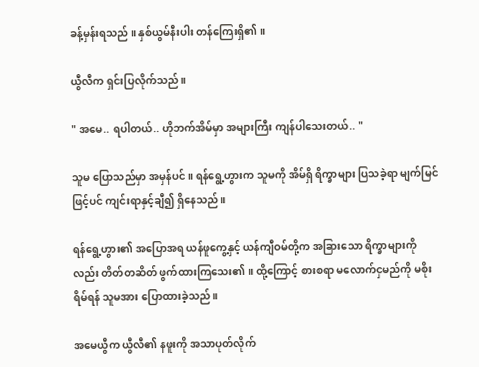ခန့်မှန်းရသည် ။ နှစ်ယွမ်နီးပါး တန်ကြေးရှိ၏ ။

ယွီလီက ရှင်းပြလိုက်သည် ။

" အမေ.. ရပါတယ်.. ဟိုဘက်အိမ်မှာ အများကြီး ကျန်ပါသေးတယ်.. "

သူမ ပြောသည်မှာ အမှန်ပင် ။ ရန်ရွေ့ဟွားက သူမကို အိမ်ရှိ ရိက္ခာများ ပြသခဲ့ရာ မျက်မြင်ဖြင့်ပင် ကျင်းရာနှင့်ချီ၍ ရှိနေသည် ။

ရန်ရွေ့ဟွား၏ အပြောအရ ယန်ဖူကွေ့နှင့် ယန်ကျီဝမ်တို့က အခြားသော ရိက္ခာများကိုလည်း တိတ်တဆိတ် ဖွက်ထားကြသေး၏ ။ ထို့ကြောင့် စားစရာ မလောက်ငှမည်ကို မစိုးရိမ်ရန် သူမအား ပြောထားခဲ့သည် ။

အမေယွီက ယွီလီ၏ နဖူးကို အသာပုတ်လိုက်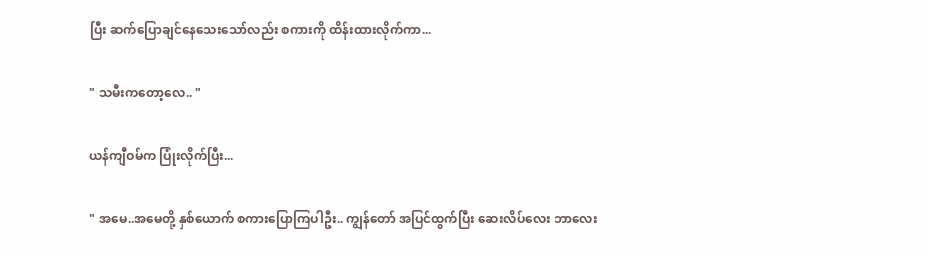ပြီး ဆက်ပြောချင်နေသေးသော်လည်း စကားကို ထိန်းထားလိုက်ကာ...

" သမီးကတော့လေ.. "

ယန်ကျီဝမ်က ပြုံးလိုက်ပြီး...

" အမေ..အမေတို့ နှစ်ယောက် စကားပြောကြပါဦး.. ကျွန်တော် အပြင်ထွက်ပြီး ဆေးလိပ်လေး ဘာလေး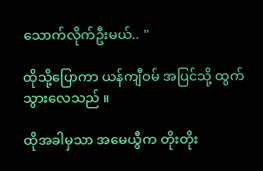သောက်လိုက်ဦးမယ်.. "

ထိုသို့ပြောကာ ယန်ကျီဝမ် အပြင်သို့ ထွက်သွားလေသည် ။

ထိုအခါမှသာ အမေယွီက တိုးတိုး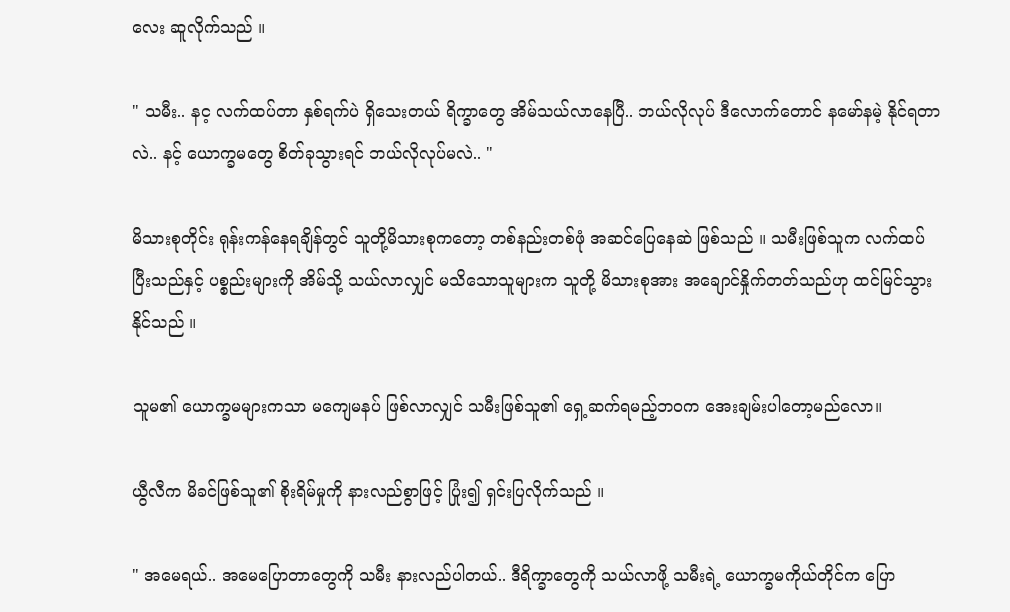လေး ဆူလိုက်သည် ။

" သမီး.. နင့ လက်ထပ်တာ နှစ်ရက်ပဲ ရှိသေးတယ် ရိက္ခာတွေ အိမ်သယ်လာနေပြီ.. ဘယ်လိုလုပ် ဒီလောက်တောင် နမော်နမဲ့ နိုင်ရတာလဲ.. နင့် ယောက္ခမတွေ စိတ်ခုသွားရင် ဘယ်လိုလုပ်မလဲ.. "

မိသားစုတိုင်း ရုန်းကန်နေရချိန်တွင် သူတို့မိသားစုကတော့ တစ်နည်းတစ်ဖုံ အဆင်ပြေနေဆဲ ဖြစ်သည် ။ သမီးဖြစ်သူက လက်ထပ်ပြီးသည်နှင့် ပစ္စည်းများကို အိမ်သို့ သယ်လာလျှင် မသိသောသူများက သူတို့ မိသားစုအား အချောင်နှိုက်တတ်သည်ဟု ထင်မြင်သွားနိုင်သည် ။

သူမ၏ ယောက္ခမများကသာ မကျေမနပ် ဖြစ်လာလျှင် သမီးဖြစ်သူ၏ ရှေ့ဆက်ရမည့်ဘဝက အေးချမ်းပါတော့မည်လော။

ယွီလီက မိခင်ဖြစ်သူ၏ စိုးရိမ်မှုကို နားလည်စွာဖြင့် ပြုံး၍ ရှင်းပြလိုက်သည် ။

" အမေရယ်.. အမေပြောတာတွေကို သမီး နားလည်ပါတယ်.. ဒီရိက္ခာတွေကို သယ်လာဖို့ သမီးရဲ့ ယောက္ခမကိုယ်တိုင်က ပြော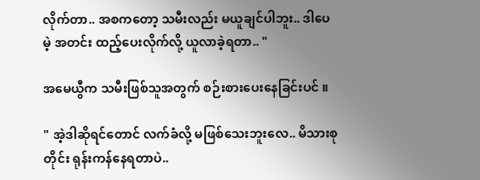လိုက်တာ.. အစကတော့ သမီးလည်း မယူချင်ပါဘူး.. ဒါပေမဲ့ အတင်း ထည့်ပေးလိုက်လို့ ယူလာခဲ့ရတာ.. "

အမေယွီက သမီးဖြစ်သူအတွက် စဉ်းစားပေးနေခြင်းပင် ။

" အဲ့ဒါဆိုရင်တောင် လက်ခံလို့ မဖြစ်သေးဘူးလေ.. မိသားစုတိုင်း ရုန်းကန်နေရတာပဲ..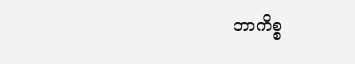ဘာကိစ္စ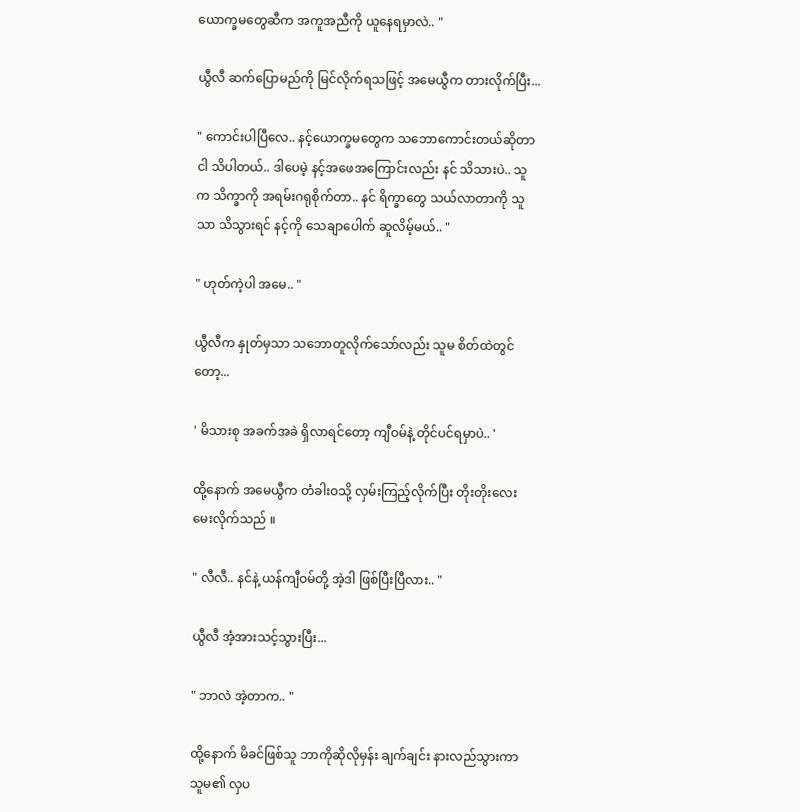ယောက္ခမတွေဆီက အကူအညီကို ယူနေရမှာလဲ.. "

ယွီလီ ဆက်ပြောမည်ကို မြင်လိုက်ရသဖြင့် အမေယွီက တားလိုက်ပြီး...

" ကောင်းပါပြီလေ.. နင့်ယောက္ခမတွေက သဘောကောင်းတယ်ဆိုတာ ငါ သိပါတယ်.. ဒါပေမဲ့ နင့်အဖေအကြောင်းလည်း နင် သိသားပဲ.. သူက သိက္ခာကို အရမ်းဂရုစိုက်တာ.. နင် ရိက္ခာတွေ သယ်လာတာကို သူသာ သိသွားရင် နင့်ကို သေချာပေါက် ဆူလိမ့်မယ်.. "

" ဟုတ်ကဲ့ပါ အမေ.. "

ယွီလီက နှုတ်မှသာ သဘောတူလိုက်သော်လည်း သူမ စိတ်ထဲတွင်တော့...

' မိသားစု အခက်အခဲ ရှိလာရင်တော့ ကျီဝမ်နဲ့ တိုင်ပင်ရမှာပဲ.. '

ထို့နောက် အမေယွီက တံခါးဝသို့ လှမ်းကြည့်လိုက်ပြီး တိုးတိုးလေး မေးလိုက်သည် ။

" လီလီ.. နင်နဲ့ ယန်ကျီဝမ်တို့ အဲ့ဒါ ဖြစ်ပြီးပြီလား.. "

ယွီလီ အံ့အားသင့်သွားပြီး...

" ဘာလဲ အဲ့တာက.. "

ထို့နောက် မိခင်ဖြစ်သူ ဘာကိုဆိုလိုမှန်း ချက်ချင်း နားလည်သွားကာ သူမ၏ လှပ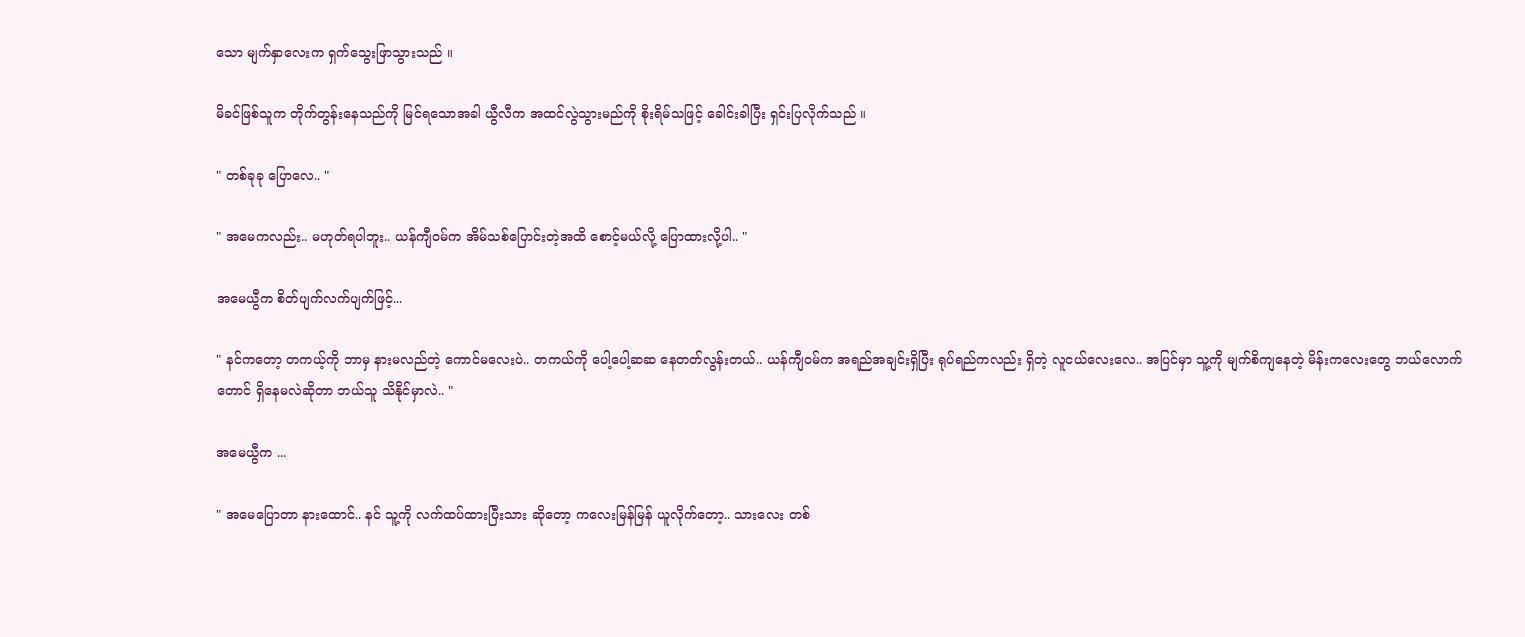သော မျက်နှာလေးက ရှက်သွေးဖြာသွားသည် ။

မိခင်ဖြစ်သူက တိုက်တွန်းနေသည်ကို မြင်ရသောအခါ ယွီလီက အထင်လွဲသွားမည်ကို စိုးရိမ်သဖြင့် ခေါင်းခါပြီး ရှင်းပြလိုက်သည် ။

" တစ်ခုခု ပြောလေ.. "

" အမေကလည်း.. မဟုတ်ရပါဘူး.. ယန်ကျီဝမ်က အိမ်သစ်ပြောင်းတဲ့အထိ စောင့်မယ်လို့ ပြောထားလို့ပါ.. "

အမေယွီက စိတ်ပျက်လက်ပျက်ဖြင့်...

" နင်ကတော့ တကယ့်ကို ဘာမှ နားမလည်တဲ့ ကောင်မလေးပဲ.. တကယ်ကို ပေါ့ပေါ့ဆဆ နေတတ်လွန်းတယ်.. ယန်ကျီဝမ်က အရည်အချင်းရှိပြီး ရုပ်ရည်ကလည်း ရှိတဲ့ လူငယ်လေးလေ.. အပြင်မှာ သူ့ကို မျက်စိကျနေတဲ့ မိန်းကလေးတွေ ဘယ်လောက်တောင် ရှိနေမလဲဆိုတာ ဘယ်သူ သိနိုင်မှာလဲ.. "

အမေယွီက ...

" အမေပြောတာ နားထောင်.. နင် သူ့ကို လက်ထပ်ထားပြီးသား ဆိုတော့ ကလေးမြန်မြန် ယူလိုက်တော့.. သားလေး တစ်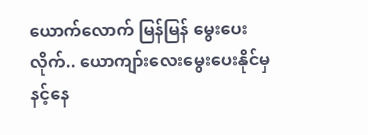ယောက်လောက် မြန်မြန် မွေးပေးလိုက်.. ယောကျာ်းလေးမွေးပေးနိုင်မှ နင့်နေ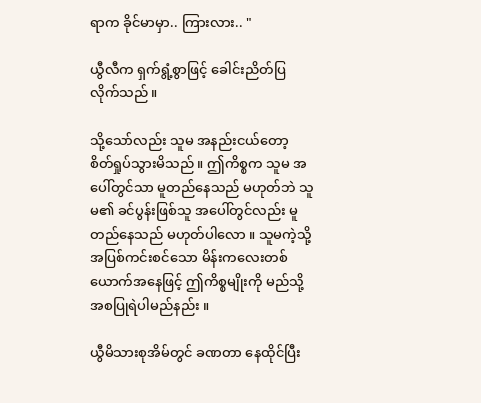ရာက ခိုင်မာမှာ.. ကြားလား.. "

ယွီလီက ရှက်ရွံ့စွာဖြင့် ခေါင်းညိတ်ပြလိုက်သည် ။

သို့သော်လည်း သူမ အနည်းငယ်တော့ စိတ်ရှုပ်သွားမိသည် ။ ဤကိစ္စက သူမ အပေါ်တွင်သာ မူတည်နေသည် မဟုတ်ဘဲ သူမ၏ ခင်ပွန်းဖြစ်သူ အပေါ်တွင်လည်း မူတည်နေသည် မဟုတ်ပါလော ။ သူမကဲ့သို့ အပြစ်ကင်းစင်သော မိန်းကလေးတစ်ယောက်အနေဖြင့် ဤကိစ္စမျိုးကို မည်သို့ အစပြုရဲပါမည်နည်း ။

ယွီမိသားစုအိမ်တွင် ခဏတာ နေထိုင်ပြီး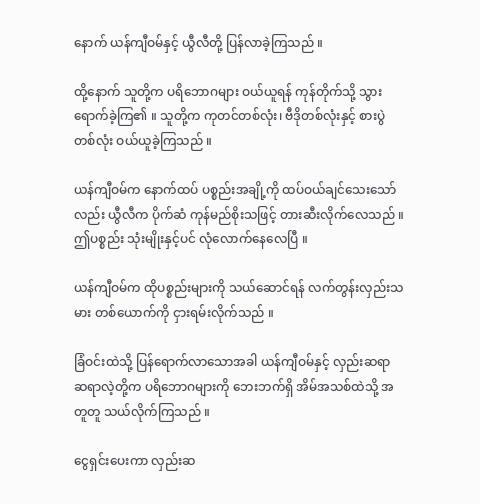နောက် ယန်ကျီဝမ်နှင့် ယွီလီတို့ ပြန်လာခဲ့ကြသည် ။

ထို့နောက် သူတို့က ပရိဘောဂများ ဝယ်ယူရန် ကုန်တိုက်သို့ သွားရောက်ခဲ့ကြ၏ ။ သူတို့က ကုတင်တစ်လုံး၊ ဗီဒိုတစ်လုံးနှင့် စားပွဲတစ်လုံး ဝယ်ယူခဲ့ကြသည် ။

ယန်ကျီဝမ်က နောက်ထပ် ပစ္စည်းအချို့ကို ထပ်ဝယ်ချင်သေးသော်လည်း ယွီလီက ပိုက်ဆံ ကုန်မည်စိုးသဖြင့် တားဆီးလိုက်လေသည် ။ ဤပစ္စည်း သုံးမျိုးနှင့်ပင် လုံလောက်နေလေပြီ ။

ယန်ကျီဝမ်က ထိုပစ္စည်းများကို သယ်ဆောင်ရန် လက်တွန်းလှည်းသမား တစ်ယောက်ကို ငှားရမ်းလိုက်သည် ။

ခြံဝင်းထဲသို့ ပြန်ရောက်လာသောအခါ ယန်ကျီဝမ်နှင့် လှည်းဆရာ ဆရာလဲ့တို့က ပရိဘောဂများကို ဘေးဘက်ရှိ အိမ်အသစ်ထဲသို့ အတူတူ သယ်လိုက်ကြသည် ။

ငွေရှင်းပေးကာ လှည်းဆ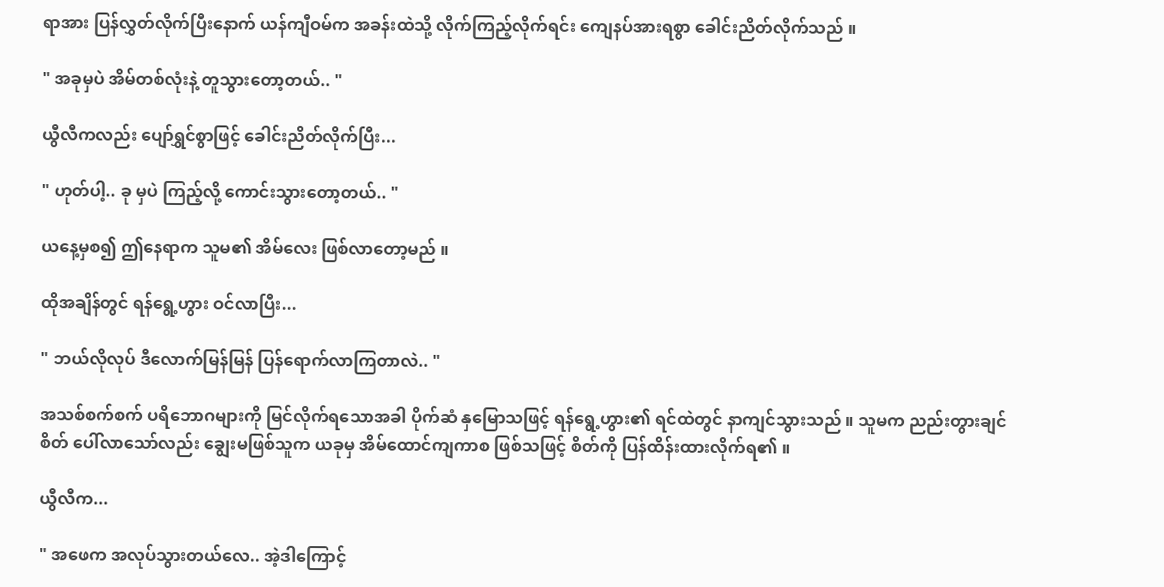ရာအား ပြန်လွှတ်လိုက်ပြီးနောက် ယန်ကျီဝမ်က အခန်းထဲသို့ လိုက်ကြည့်လိုက်ရင်း ကျေနပ်အားရစွာ ခေါင်းညိတ်လိုက်သည် ။

" အခုမှပဲ အိမ်တစ်လုံးနဲ့ တူသွားတော့တယ်.. "

ယွီလီကလည်း ပျော်ရွှင်စွာဖြင့် ခေါင်းညိတ်လိုက်ပြီး...

" ဟုတ်ပါ့.. ခု မှပဲ ကြည့်လို့ ကောင်းသွားတော့တယ်.. "

ယနေ့မှစ၍ ဤနေရာက သူမ၏ အိမ်လေး ဖြစ်လာတော့မည် ။

ထိုအချိန်တွင် ရန်ရွေ့ဟွား ဝင်လာပြီး...

" ဘယ်လိုလုပ် ဒီလောက်မြန်မြန် ပြန်ရောက်လာကြတာလဲ.. "

အသစ်စက်စက် ပရိဘောဂများကို မြင်လိုက်ရသောအခါ ပိုက်ဆံ နှမြောသဖြင့် ရန်ရွေ့ဟွား၏ ရင်ထဲတွင် နာကျင်သွားသည် ။ သူမက ညည်းတွားချင်စိတ် ပေါ်လာသော်လည်း ချွေးမဖြစ်သူက ယခုမှ အိမ်ထောင်ကျကာစ ဖြစ်သဖြင့် စိတ်ကို ပြန်ထိန်းထားလိုက်ရ၏ ။

ယွီလီက...

" အဖေက အလုပ်သွားတယ်လေ.. အဲ့ဒါကြောင့်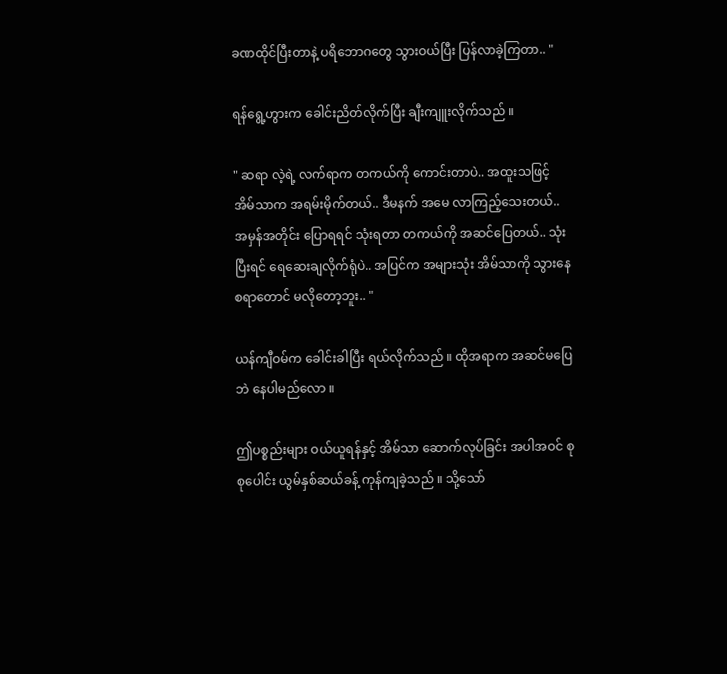ခဏထိုင်ပြီးတာနဲ့ ပရိဘောဂတွေ သွားဝယ်ပြီး ပြန်လာခဲ့ကြတာ.. "

ရန်ရွေ့ဟွားက ခေါင်းညိတ်လိုက်ပြီး ချီးကျူးလိုက်သည် ။

" ဆရာ လဲ့ရဲ့ လက်ရာက တကယ်ကို ကောင်းတာပဲ.. အထူးသဖြင့် အိမ်သာက အရမ်းမိုက်တယ်.. ဒီမနက် အမေ လာကြည့်သေးတယ်.. အမှန်အတိုင်း ပြောရရင် သုံးရတာ တကယ်ကို အဆင်ပြေတယ်.. သုံးပြီးရင် ရေဆေးချလိုက်ရုံပဲ.. အပြင်က အများသုံး အိမ်သာကို သွားနေစရာတောင် မလိုတော့ဘူး.. "

ယန်ကျီဝမ်က ခေါင်းခါပြီး ရယ်လိုက်သည် ။ ထိုအရာက အဆင်မပြေဘဲ နေပါမည်လော ။

ဤပစ္စည်းများ ဝယ်ယူရန်နှင့် အိမ်သာ ဆောက်လုပ်ခြင်း အပါအဝင် စုစုပေါင်း ယွမ်နှစ်ဆယ်ခန့် ကုန်ကျခဲ့သည် ။ သို့သော်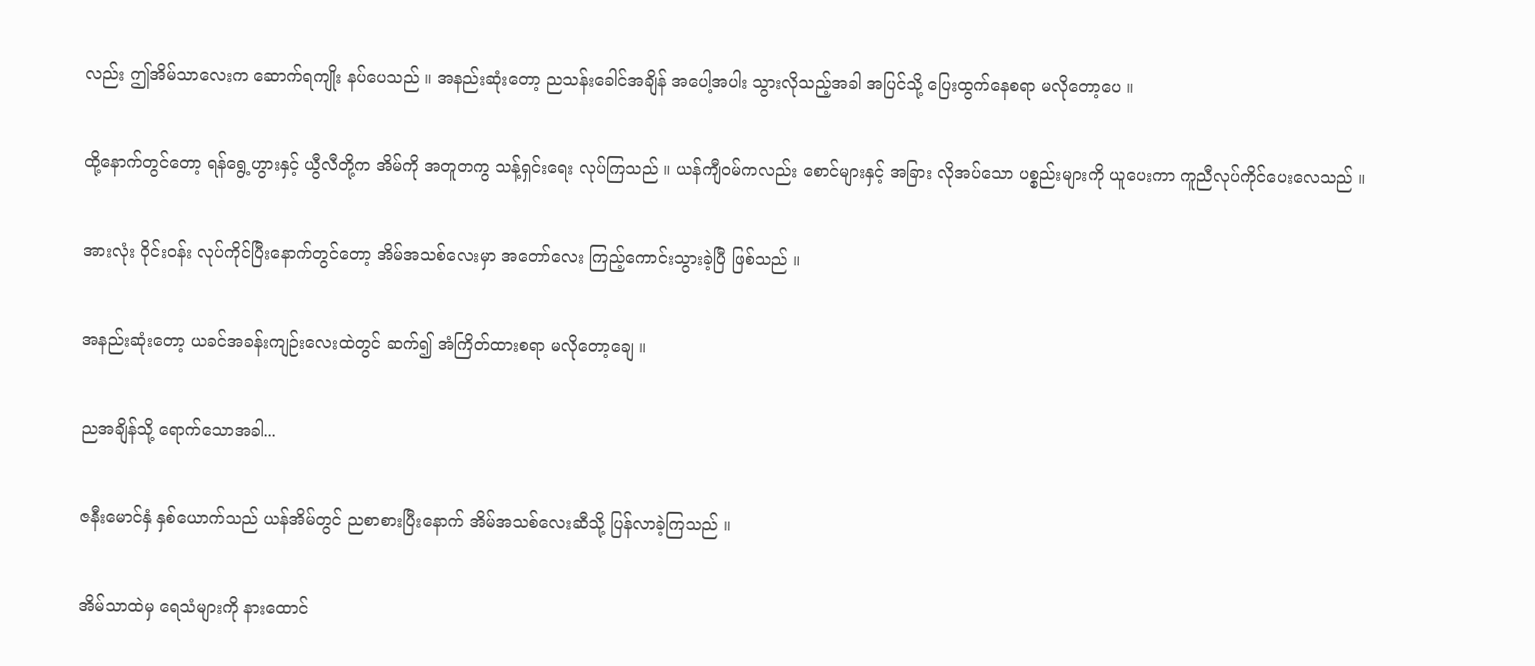လည်း ဤအိမ်သာလေးက ဆောက်ရကျိုး နပ်ပေသည် ။ အနည်းဆုံးတော့ ညသန်းခေါင်အချိန် အပေါ့အပါး သွားလိုသည့်အခါ အပြင်သို့ ပြေးထွက်နေစရာ မလိုတော့ပေ ။

ထို့နောက်တွင်တော့ ရန်ရွေ့ဟွားနှင့် ယွီလီတို့က အိမ်ကို အတူတကွ သန့်ရှင်းရေး လုပ်ကြသည် ။ ယန်ကျီဝမ်ကလည်း စောင်များနှင့် အခြား လိုအပ်သော ပစ္စည်းများကို ယူပေးကာ ကူညီလုပ်ကိုင်ပေးလေသည် ။

အားလုံး ဝိုင်းဝန်း လုပ်ကိုင်ပြီးနောက်တွင်တော့ အိမ်အသစ်လေးမှာ အတော်လေး ကြည့်ကောင်းသွားခဲ့ပြီ ဖြစ်သည် ။

အနည်းဆုံးတော့ ယခင်အခန်းကျဉ်းလေးထဲတွင် ဆက်၍ အံကြိတ်ထားစရာ မလိုတော့ချေ ။

ညအချိန်သို့ ရောက်သောအခါ...

ဇနီးမောင်နှံ နှစ်ယောက်သည် ယန်အိမ်တွင် ညစာစားပြီးနောက် အိမ်အသစ်လေးဆီသို့ ပြန်လာခဲ့ကြသည် ။

အိမ်သာထဲမှ ရေသံများကို နားထောင်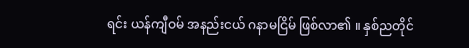ရင်း ယန်ကျီဝမ် အနည်းငယ် ဂနာမငြိမ် ဖြစ်လာ၏ ။ နှစ်ညတိုင်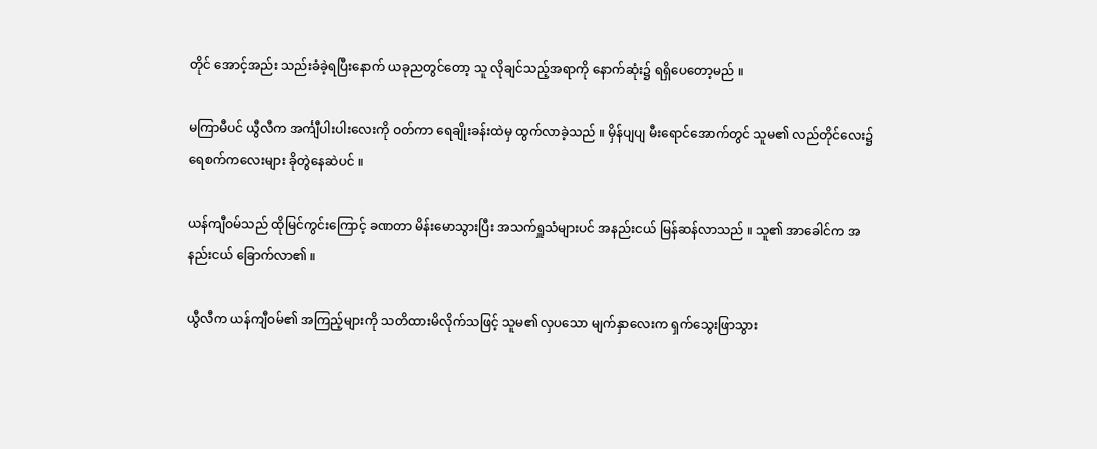တိုင် အောင့်အည်း သည်းခံခဲ့ရပြီးနောက် ယခုညတွင်တော့ သူ လိုချင်သည့်အရာကို နောက်ဆုံး၌ ရရှိပေတော့မည် ။

မကြာမီပင် ယွီလီက အင်္ကျီပါးပါးလေးကို ဝတ်ကာ ရေချိုးခန်းထဲမှ ထွက်လာခဲ့သည် ။ မှိန်ပျပျ မီးရောင်အောက်တွင် သူမ၏ လည်တိုင်လေး၌ ရေစက်ကလေးများ ခိုတွဲနေဆဲပင် ။

ယန်ကျီဝမ်သည် ထိုမြင်ကွင်းကြောင့် ခဏတာ မိန်းမောသွားပြီး အသက်ရှူသံများပင် အနည်းငယ် မြန်ဆန်လာသည် ။ သူ၏ အာခေါင်က အနည်းငယ် ခြောက်လာ၏ ။

ယွီလီက ယန်ကျီဝမ်၏ အကြည့်များကို သတိထားမိလိုက်သဖြင့် သူမ၏ လှပသော မျက်နှာလေးက ရှက်သွေးဖြာသွား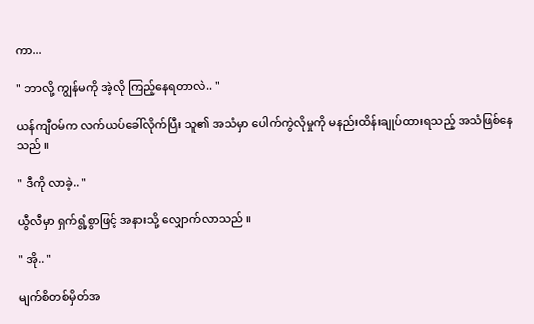ကာ...

" ဘာလို့ ကျွန်မကို အဲ့လို ကြည့်နေရတာလဲ.. "

ယန်ကျီဝမ်က လက်ယပ်ခေါ်လိုက်ပြီး သူ၏ အသံမှာ ပေါက်ကွဲလိုမှုကို မနည်းထိန်းချုပ်ထားရသည့် အသံဖြစ်နေသည် ။

" ဒီကို လာခဲ့.. "

ယွီလီမှာ ရှက်ရွံ့စွာဖြင့် အနားသို့ လျှောက်လာသည် ။

" အို.. "

မျက်စိတစ်မှိတ်အ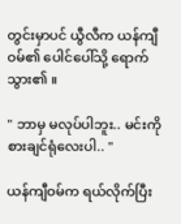တွင်းမှာပင် ယွီလီက ယန်ကျီဝမ်၏ ပေါင်ပေါ်သို့ ရောက်သွား၏ ။

" ဘာမှ မလုပ်ပါဘူး.. မင်းကို စားချင်ရုံလေးပါ.. "

ယန်ကျီဝမ်က ရယ်လိုက်ပြီး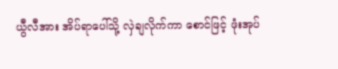ယွီလီအား အိပ်ရာပေါ်သို့ လှဲချလိုက်ကာ စောင်ဖြင့် ဖုံးအုပ်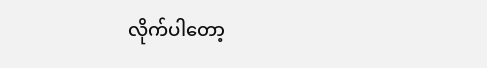လိုက်ပါတော့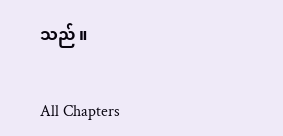သည် ။

All Chapters